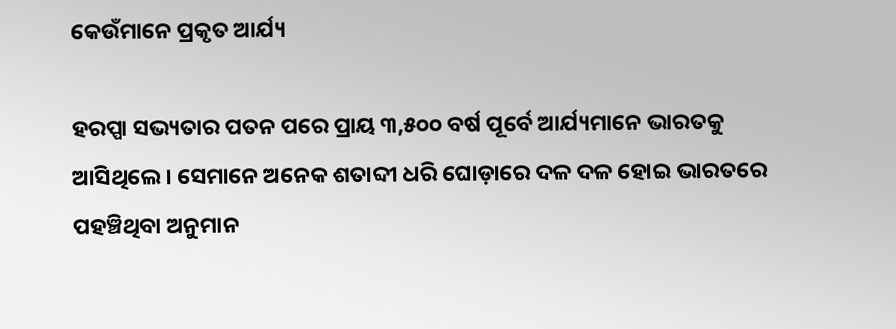କେଉଁମାନେ ପ୍ରକୃତ ଆର୍ଯ୍ୟ

ହରପ୍ପା ସଭ୍ୟତାର ପତନ ପରେ ପ୍ରାୟ ୩,୫୦୦ ବର୍ଷ ପୂର୍ବେ ଆର୍ଯ୍ୟମାନେ ଭାରତକୁ ଆସିଥିଲେ। ସେମାନେ ଅନେକ ଶତାବ୍ଦୀ ଧରି ଘୋଡ଼ାରେ ଦଳ ଦଳ ହୋଇ ଭାରତରେ ପହଞ୍ଚିଥିବା ଅନୁମାନ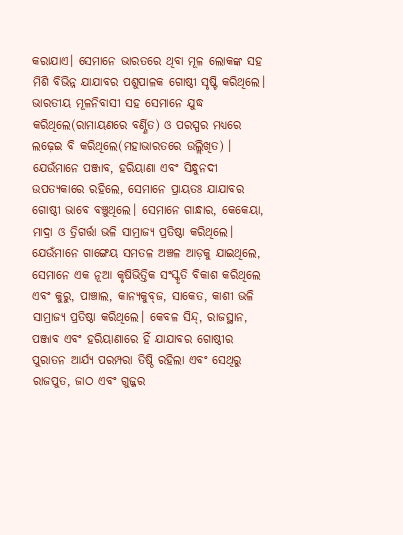କରାଯାଏ। ସେମାନେ ଭାରତରେ ଥିବା ମୂଳ ଲୋକଙ୍କ ସହ ମିଶି ବିଭିନ୍ନ ଯାଯାବର ପଶୁପାଳକ ଗୋଷ୍ଠୀ ସୃଷ୍ଟି କରିଥିଲେ। ଭାରତୀୟ ମୂଳନିବାସୀ ସହ ସେମାନେ ଯୁଦ୍ଧ କରିଥିଲେ(ରାମାୟଣରେ ବର୍ଣ୍ଣିତ) ଓ ପରସ୍ପର ମଧ୍ୟରେ ଲଢ଼େଇ ବି କରିଥିଲେ(ମହାଭାରତରେ ଉଲ୍ଲିଖିତ) । ଯେଉଁମାନେ ପଞ୍ଜାବ, ହରିୟାଣା ଏବଂ ସିନ୍ଧୁନଦୀ ଉପତ୍ୟକାରେ ରହିଲେ, ସେମାନେ ପ୍ରାୟତଃ ଯାଯାବର ଗୋଷ୍ଠୀ ଭାବେ ବଞ୍ଚୁଥିଲେ। ସେମାନେ ଗାନ୍ଧାର, କେକେୟା, ମାଦ୍ରା ଓ ତ୍ରିଗର୍ତ୍ତା ଭଳି ସାମ୍ରାଜ୍ୟ ପ୍ରତିଷ୍ଠା କରିଥିଲେ। ଯେଉଁମାନେ ଗାଙ୍ଗେୟ ସମତଳ ଅଞ୍ଚଳ ଆଡ଼କୁ ଯାଇଥିଲେ, ସେମାନେ ଏକ ନୂଆ କୃଷିଭିତ୍ତିକ ସଂସ୍କୃତି ବିକାଶ କରିଥିଲେ ଏବଂ କୁରୁ, ପାଞ୍ଚାଲ, କାନ୍ୟକୁବ୍‌ଜ, ସାକେତ, କାଶୀ ଭଳି ସାମ୍ରାଜ୍ୟ ପ୍ରତିଷ୍ଠା କରିଥିଲେ। କେବଳ ସିନ୍ଦ୍‌, ରାଜସ୍ଥାନ, ପଞ୍ଜାବ ଏବଂ ହରିୟାଣାରେ ହିଁ ଯାଯାବର ଗୋଷ୍ଠୀର ପୁରାତନ ଆର୍ଯ୍ୟ ପରମ୍ପରା ତିଷ୍ଠି ରହିଲା ଏବଂ ସେଥିରୁ ରାଜପୁତ, ଜାଠ ଏବଂ ଗୁଜ୍ଜର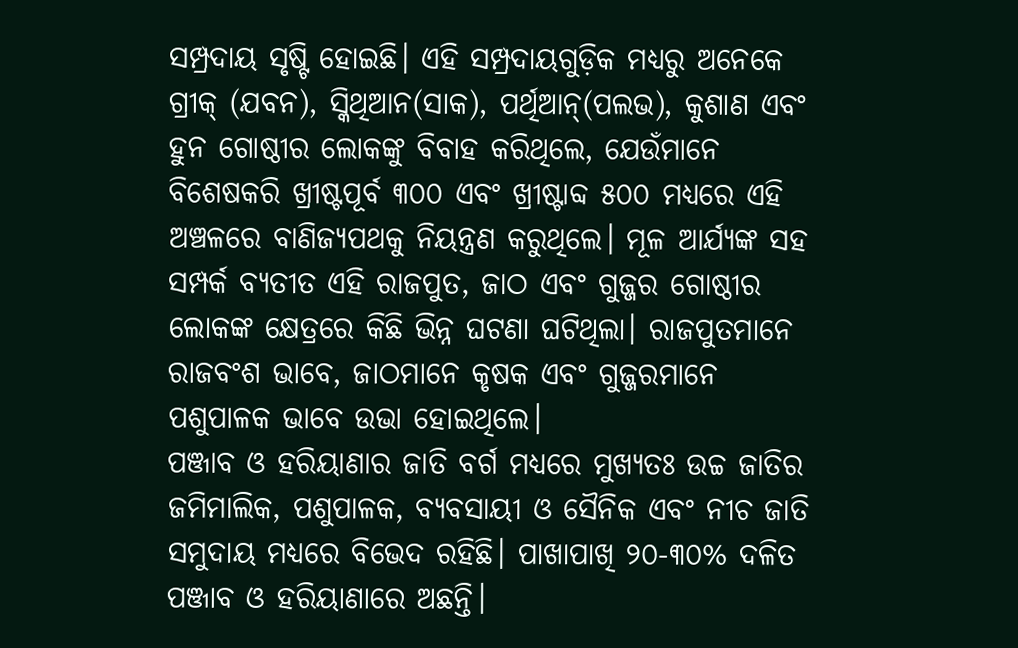ସମ୍ପ୍ରଦାୟ ସୃଷ୍ଟି ହୋଇଛି। ଏହି ସମ୍ପ୍ରଦାୟଗୁଡ଼ିକ ମଧ୍ୟରୁ ଅନେକେ ଗ୍ରୀକ୍‌ (ଯବନ), ସ୍କିଥିଆନ(ସାକ), ପର୍ଥିଆନ୍‌(ପଲଭ), କୁଶାଣ ଏବଂ ହୁନ ଗୋଷ୍ଠୀର ଲୋକଙ୍କୁ ବିବାହ କରିଥିଲେ, ଯେଉଁମାନେ ବିଶେଷକରି ଖ୍ରୀଷ୍ଟପୂର୍ବ ୩୦୦ ଏବଂ ଖ୍ରୀଷ୍ଟାବ୍ଦ ୫୦୦ ମଧ୍ୟରେ ଏହି ଅଞ୍ଚଳରେ ବାଣିଜ୍ୟପଥକୁ ନିୟନ୍ତ୍ରଣ କରୁଥିଲେ। ମୂଳ ଆର୍ଯ୍ୟଙ୍କ ସହ ସମ୍ପର୍କ ବ୍ୟତୀତ ଏହି ରାଜପୁତ, ଜାଠ ଏବଂ ଗୁଜ୍ଜର ଗୋଷ୍ଠୀର ଲୋକଙ୍କ କ୍ଷେତ୍ରରେ କିଛି ଭିନ୍ନ ଘଟଣା ଘଟିଥିଲା। ରାଜପୁତମାନେ ରାଜବଂଶ ଭାବେ, ଜାଠମାନେ କୃଷକ ଏବଂ ଗୁଜ୍ଜରମାନେ ପଶୁପାଳକ ଭାବେ ଉଭା ହୋଇଥିଲେ।
ପଞ୍ଜାବ ଓ ହରିୟାଣାର ଜାତି ବର୍ଗ ମଧ୍ୟରେ ମୁଖ୍ୟତଃ ଉଚ୍ଚ ଜାତିର ଜମିମାଲିକ, ପଶୁପାଳକ, ବ୍ୟବସାୟୀ ଓ ସୈନିକ ଏବଂ ନୀଚ ଜାତି ସମୁଦାୟ ମଧ୍ୟରେ ବିଭେଦ ରହିଛି। ପାଖାପାଖି ୨୦-୩୦% ଦଳିତ ପଞ୍ଜାବ ଓ ହରିୟାଣାରେ ଅଛନ୍ତି।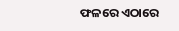ଫଳରେ ଏଠାରେ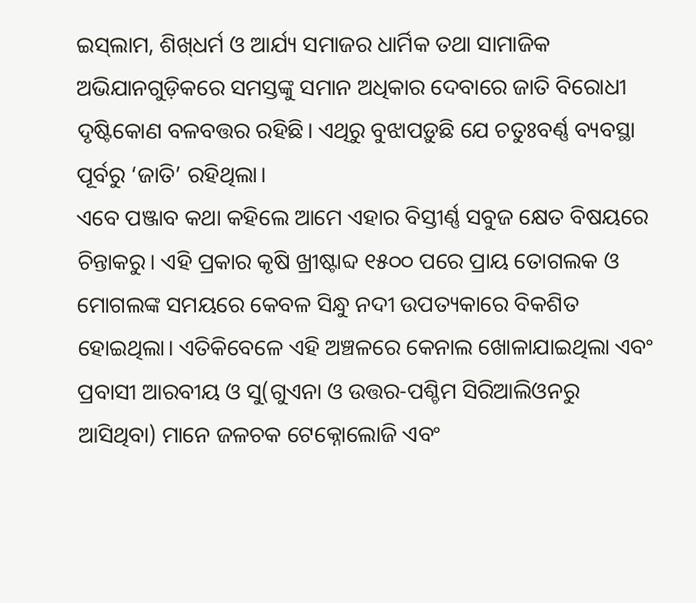ଇସ୍‌ଲାମ, ଶିଖ୍‌ଧର୍ମ ଓ ଆର୍ଯ୍ୟ ସମାଜର ଧାର୍ମିକ ତଥା ସାମାଜିକ ଅଭିଯାନଗୁଡ଼ିକରେ ସମସ୍ତଙ୍କୁ ସମାନ ଅଧିକାର ଦେବାରେ ଜାତି ବିରୋଧୀ ଦୃଷ୍ଟିକୋଣ ବଳବତ୍ତର ରହିଛି। ଏଥିରୁ ବୁଝାପଡ଼ୁଛି ଯେ ଚତୁଃବର୍ଣ୍ଣ ବ୍ୟବସ୍ଥା ପୂର୍ବରୁ ‘ଜାତି’ ରହିଥିଲା।
ଏବେ ପଞ୍ଜାବ କଥା କହିଲେ ଆମେ ଏହାର ବିସ୍ତୀର୍ଣ୍ଣ ସବୁଜ କ୍ଷେତ ବିଷୟରେ ଚିନ୍ତାକରୁ। ଏହି ପ୍ରକାର କୃଷି ଖ୍ରୀଷ୍ଟାବ୍ଦ ୧୫୦୦ ପରେ ପ୍ରାୟ ତୋଗଲକ ଓ ମୋଗଲଙ୍କ ସମୟରେ କେବଳ ସିନ୍ଧୁ ନଦୀ ଉପତ୍ୟକାରେ ବିକଶିତ ହୋଇଥିଲା। ଏତିକିବେଳେ ଏହି ଅଞ୍ଚଳରେ କେନାଲ ଖୋଳାଯାଇଥିଲା ଏବଂ ପ୍ରବାସୀ ଆରବୀୟ ଓ ସୁ(ଗୁଏନା ଓ ଉତ୍ତର-ପଶ୍ଚିମ ସିରିଆଲିଓନରୁ ଆସିଥିବା) ମାନେ ଜଳଚକ ଟେକ୍ନୋଲୋଜି ଏବଂ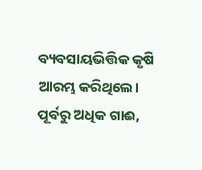ବ୍ୟବସାୟଭିତ୍ତିକ କୃଷି ଆରମ୍ଭ କରିଥିଲେ। ପୂର୍ବରୁ ଅଧିକ ଗାଈ,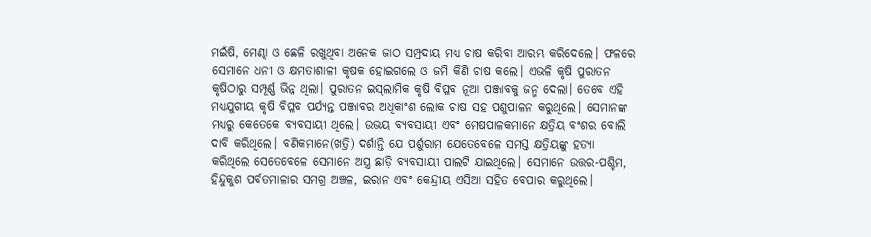ମଇଁଷି, ମେଣ୍ଢା ଓ ଛେଳି ରଖୁଥିବା ଅନେକ ଜାଠ ସମ୍ପ୍ରଦାୟ ମଧ୍ୟ ଚାଷ କରିବା ଆରମ୍ଭ କରିଦେଲେ। ଫଳରେ ସେମାନେ ଧନୀ ଓ କ୍ଷମତାଶାଳୀ କୃଷକ ହୋଇଗଲେ ଓ ଜମି କିଣି ଚାଷ କଲେ। ଏଭଳି କୃଷି ପୁରାତନ କୃଷିଠାରୁ ସମ୍ପୂର୍ଣ୍ଣ ଭିନ୍ନ ଥିଲା। ପୁରାତନ ଇସ୍‌ଲାମିକ କୃଷି ବିପ୍ଳବ ନୂଆ ପଞ୍ଜାବକୁ ଜନ୍ମ ଦେଲା। ତେବେ ଏହି ମଧ୍ୟଯୁଗୀୟ କୃଷି ବିପ୍ଳବ ପର୍ଯ୍ୟନ୍ତ ପଞ୍ଜାବର ଅଧିକାଂଶ ଲୋକ ଚାଷ ସହ ପଶୁପାଳନ କରୁଥିଲେ। ସେମାନଙ୍କ ମଧ୍ୟରୁ କେତେକେ ବ୍ୟବସାୟୀ ଥିଲେ। ଉଭୟ ବ୍ୟବସାୟୀ ଏବଂ ମେଷପାଳକମାନେ କ୍ଷତ୍ରିୟ ବଂଶର ବୋଲି ଦାବି କରିଥିଲେ। ବଣିକମାନେ(ଖତ୍ରି) ଦର୍ଶାନ୍ତି ଯେ ପର୍ଶୁରାମ ଯେତେବେଳେ ସମସ୍ତ କ୍ଷତ୍ରିୟଙ୍କୁ ହତ୍ୟା କରିଥିଲେ ସେତେବେଳେ ସେମାନେ ଅସ୍ତ୍ର ଛାଡ଼ି ବ୍ୟବସାୟୀ ପାଲଟି ଯାଇଥିଲେ। ସେମାନେ ଉତ୍ତର-ପଶ୍ଚିମ, ହିନ୍ଦୁକୁଶ ପର୍ବତମାଳାର ସମଗ୍ର ଅଞ୍ଚଳ, ଇରାନ ଏବଂ କେନ୍ଦ୍ରୀୟ ଏସିଆ ସହିତ ବେପାର କରୁଥିଲେ।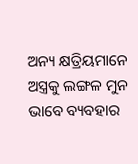ଅନ୍ୟ କ୍ଷତ୍ରିୟମାନେ ଅସ୍ତ୍ରକୁ ଲଙ୍ଗଳ ମୁନ ଭାବେ ବ୍ୟବହାର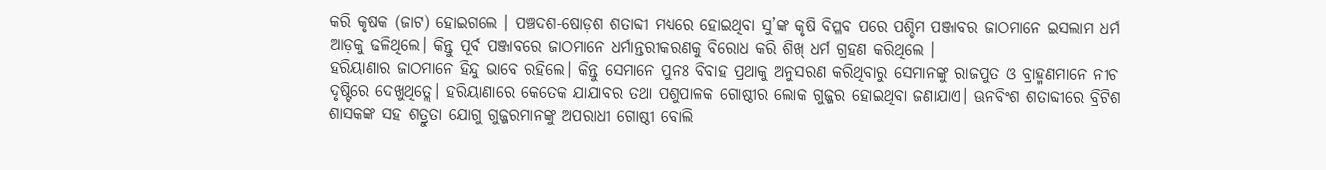କରି କୃଷକ (ଜାଟ) ହୋଇଗଲେ । ପଞ୍ଚଦଶ-ଷୋଡ଼ଶ ଶତାବ୍ଦୀ ମଧ୍ୟରେ ହୋଇଥିବା ସୁ’ଙ୍କ କୃଷି ବିପ୍ଳବ ପରେ ପଶ୍ଚିମ ପଞ୍ଜାବର ଜାଠମାନେ ଇସଲାମ ଧର୍ମ ଆଡ଼କୁ ଢଳିଥିଲେ। କିନ୍ତୁ ପୂର୍ବ ପଞ୍ଜାବରେ ଜାଠମାନେ ଧର୍ମାନ୍ତରୀକରଣକୁ ବିରୋଧ କରି ଶିଖ୍‌ ଧର୍ମ ଗ୍ରହଣ କରିଥିଲେ ।
ହରିୟାଣାର ଜାଠମାନେ ହିନ୍ଦୁ ଭାବେ ରହିଲେ। କିନ୍ତୁ ସେମାନେ ପୁନଃ ବିବାହ ପ୍ରଥାକୁ ଅନୁସରଣ କରିଥିବାରୁ ସେମାନଙ୍କୁ ରାଜପୁତ ଓ ବ୍ରାହ୍ମଣମାନେ ନୀଚ ଦୃଷ୍ଟିରେ ଦେଖୁଥିତ୍ଲେ। ହରିୟାଣାରେ କେତେକ ଯାଯାବର ତଥା ପଶୁପାଳକ ଗୋଷ୍ଠୀର ଲୋକ ଗୁଜ୍ଜର ହୋଇଥିବା ଜଣାଯାଏ। ଊନବିଂଶ ଶତାବ୍ଦୀରେ ବ୍ରିଟିଶ ଶାସକଙ୍କ ସହ ଶତ୍ରୁତା ଯୋଗୁ ଗୁଜ୍ଜରମାନଙ୍କୁ ଅପରାଧୀ ଗୋଷ୍ଠୀ ବୋଲି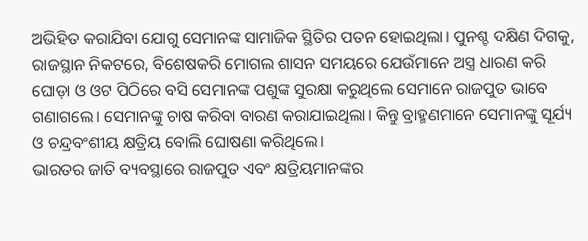ଅଭିହିତ କରାଯିବା ଯୋଗୁ ସେମାନଙ୍କ ସାମାଜିକ ସ୍ଥିତିର ପତନ ହୋଇଥିଲା। ପୁନଶ୍ଚ ଦକ୍ଷିଣ ଦିଗକୁ, ରାଜସ୍ଥାନ ନିକଟରେ, ବିଶେଷକରି ମୋଗଲ ଶାସନ ସମୟରେ ଯେଉଁମାନେ ଅସ୍ତ୍ର ଧାରଣ କରି ଘୋଡ଼ା ଓ ଓଟ ପିଠିରେ ବସି ସେମାନଙ୍କ ପଶୁଙ୍କ ସୁରକ୍ଷା କରୁଥିଲେ ସେମାନେ ରାଜପୁତ ଭାବେ ଗଣାଗଲେ। ସେମାନଙ୍କୁ ଚାଷ କରିବା ବାରଣ କରାଯାଇଥିଲା। କିନ୍ତୁ ବ୍ରାହ୍ମଣମାନେ ସେମାନଙ୍କୁ ସୂର୍ଯ୍ୟ ଓ ଚନ୍ଦ୍ରବଂଶୀୟ କ୍ଷତ୍ରିୟ ବୋଲି ଘୋଷଣା କରିଥିଲେ।
ଭାରତର ଜାତି ବ୍ୟବସ୍ଥାରେ ରାଜପୁତ ଏବଂ କ୍ଷତ୍ରିୟମାନଙ୍କର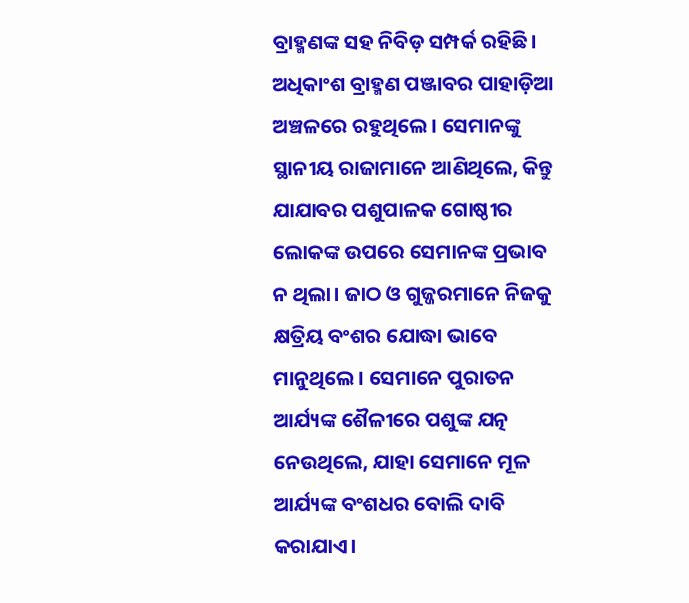ବ୍ରାହ୍ମଣଙ୍କ ସହ ନିବିଡ଼ ସମ୍ପର୍କ ରହିଛି। ଅଧିକାଂଶ ବ୍ରାହ୍ମଣ ପଞ୍ଜାବର ପାହାଡ଼ିଆ ଅଞ୍ଚଳରେ ରହୁଥିଲେ। ସେମାନଙ୍କୁ ସ୍ଥାନୀୟ ରାଜାମାନେ ଆଣିଥିଲେ, କିନ୍ତୁ ଯାଯାବର ପଶୁପାଳକ ଗୋଷ୍ଠୀର ଲୋକଙ୍କ ଉପରେ ସେମାନଙ୍କ ପ୍ରଭାବ ନ ଥିଲା। ଜାଠ ଓ ଗୁଜ୍ଜରମାନେ ନିଜକୁ କ୍ଷତ୍ରିୟ ବଂଶର ଯୋଦ୍ଧା ଭାବେ ମାନୁଥିଲେ। ସେମାନେ ପୁରାତନ ଆର୍ଯ୍ୟଙ୍କ ଶୈଳୀରେ ପଶୁଙ୍କ ଯତ୍ନ ନେଉଥିଲେ, ଯାହା ସେମାନେ ମୂଳ ଆର୍ଯ୍ୟଙ୍କ ବଂଶଧର ବୋଲି ଦାବି କରାଯାଏ।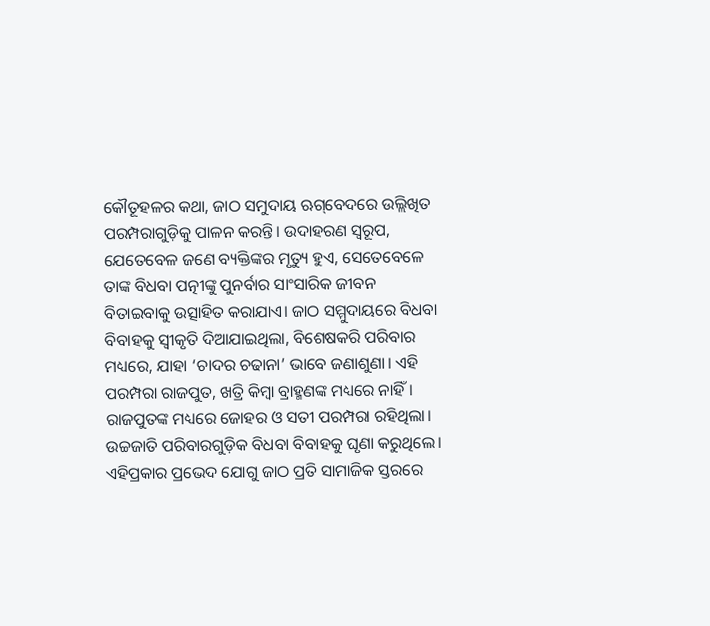କୌତୂହଳର କଥା, ଜାଠ ସମୁଦାୟ ଋଗ୍‌ବେଦରେ ଉଲ୍ଲିଖିତ ପରମ୍ପରାଗୁଡ଼ିକୁ ପାଳନ କରନ୍ତି। ଉଦାହରଣ ସ୍ବରୂପ, ଯେତେବେଳ ଜଣେ ବ୍ୟକ୍ତିଙ୍କର ମୃତ୍ୟୁ ହୁଏ, ସେତେବେଳେ ତାଙ୍କ ବିଧବା ପତ୍ନୀଙ୍କୁ ପୁନର୍ବାର ସାଂସାରିକ ଜୀବନ ବିତାଇବାକୁ ଉତ୍ସାହିତ କରାଯାଏ। ଜାଠ ସମ୍ମୁଦାୟରେ ବିଧବା ବିବାହକୁ ସ୍ବୀକୃତି ଦିଆଯାଇଥିଲା, ବିଶେଷକରି ପରିବାର ମଧ୍ୟରେ, ଯାହା ‘ଚାଦର ଚଢାନା’ ଭାବେ ଜଣାଶୁଣା। ଏହି ପରମ୍ପରା ରାଜପୁତ, ଖତ୍ରି କିମ୍ବା ବ୍ରାହ୍ମଣଙ୍କ ମଧ୍ୟରେ ନାହିଁ।
ରାଜପୁତଙ୍କ ମଧ୍ୟରେ ଜୋହର ଓ ସତୀ ପରମ୍ପରା ରହିଥିଲା। ଉଚ୍ଚଜାତି ପରିବାରଗୁଡ଼ିକ ବିଧବା ବିବାହକୁ ଘୃଣା କରୁଥିଲେ। ଏହିପ୍ରକାର ପ୍ରଭେଦ ଯୋଗୁ ଜାଠ ପ୍ରତି ସାମାଜିକ ସ୍ତରରେ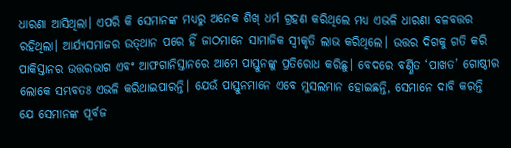ଧାରଣା ଆସିଥିଲା। ଏପରି କି ସେମାନଙ୍କ ମଧ୍ୟରୁ ଅନେକ ଶିଖ୍‌ ଧର୍ମ ଗ୍ରହଣ କରିଥିଲେ ମଧ୍ୟ ଏଭଳି ଧାରଣା ବଳବତ୍ତର ରହିଥିଲା। ଆର୍ଯ୍ୟସମାଜର ଉତ୍‌ଥାନ ପରେ ହିଁ ଜାଠମାନେ ସାମାଜିକ ସ୍ବୀକୃତି ଲାଭ କରିଥିଲେ। ଉତ୍ତର ଦିଗକୁ ଗତି କରି ପାକିସ୍ତାନର ଉତ୍ତରଭାଗ ଏବଂ ଆଫଗାନିସ୍ତାନରେ ଆମେ ପାସ୍ତୁନଙ୍କୁ ପ୍ରତିରୋଧ କରିଛୁ। ବେଦରେ ବର୍ଣ୍ଣିତ ‘ପାଖତ’ ଗୋଷ୍ଠୀର ଲୋକେ ସମ୍ଭବତଃ ଏଭଳି କରିଥାଇପାରନ୍ତି। ଯେଉଁ ପାସ୍ତୁନମାନେ ଏବେ ମୁସଲମାନ ହୋଇଛନ୍ତି, ସେମାନେ ଦାବି କରନ୍ତି ଯେ ସେମାନଙ୍କ ପୂର୍ବଜ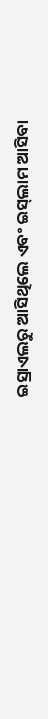ଇସ୍ରାଏଲରୁ ଆସିଥିଲେ ଏବଂ ଇସ୍‌ଲାମ ଆସିବା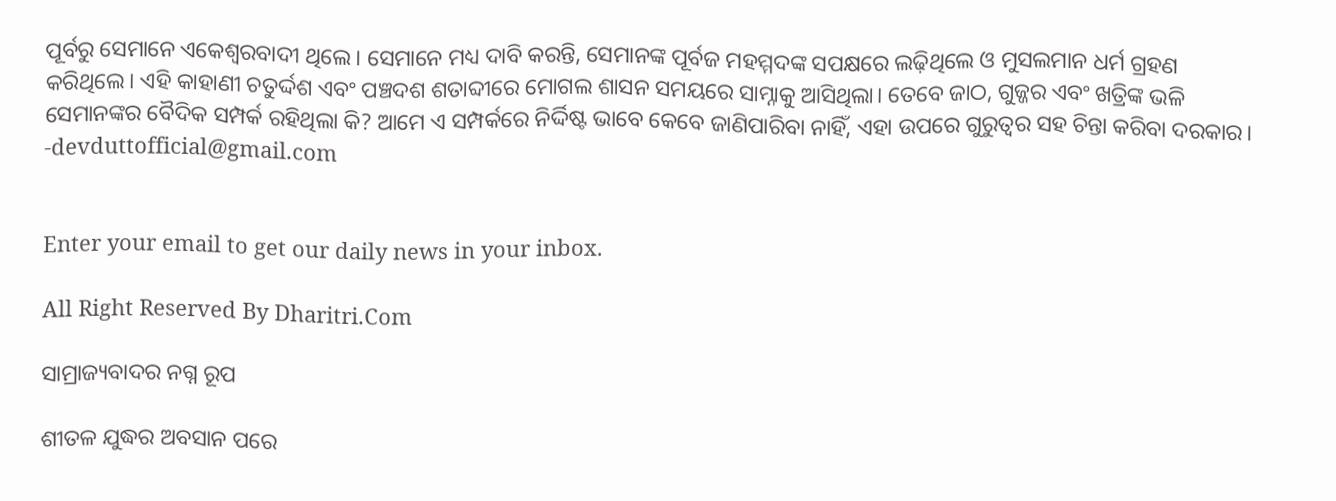ପୂର୍ବରୁ ସେମାନେ ଏକେଶ୍ୱରବାଦୀ ଥିଲେ। ସେମାନେ ମଧ୍ୟ ଦାବି କରନ୍ତି, ସେମାନଙ୍କ ପୂର୍ବଜ ମହମ୍ମଦଙ୍କ ସପକ୍ଷରେ ଲଢ଼ିଥିଲେ ଓ ମୁସଲମାନ ଧର୍ମ ଗ୍ରହଣ କରିଥିଲେ। ଏହି କାହାଣୀ ଚତୁର୍ଦ୍ଦଶ ଏବଂ ପଞ୍ଚଦଶ ଶତାବ୍ଦୀରେ ମୋଗଲ ଶାସନ ସମୟରେ ସାମ୍ନାକୁ ଆସିଥିଲା। ତେବେ ଜାଠ, ଗୁଜ୍ଜର ଏବଂ ଖତ୍ରିଙ୍କ ଭଳି ସେମାନଙ୍କର ବୈଦିକ ସମ୍ପର୍କ ରହିଥିଲା କି? ଆମେ ଏ ସମ୍ପର୍କରେ ନିର୍ଦ୍ଦିଷ୍ଟ ଭାବେ କେବେ ଜାଣିପାରିବା ନାହିଁ, ଏହା ଉପରେ ଗୁରୁତ୍ୱର ସହ ଚିନ୍ତା କରିବା ଦରକାର।
-devduttofficial@gmail.com


Enter your email to get our daily news in your inbox.

All Right Reserved By Dharitri.Com

ସାମ୍ରାଜ୍ୟବାଦର ନଗ୍ନ ରୂପ

ଶୀତଳ ଯୁଦ୍ଧର ଅବସାନ ପରେ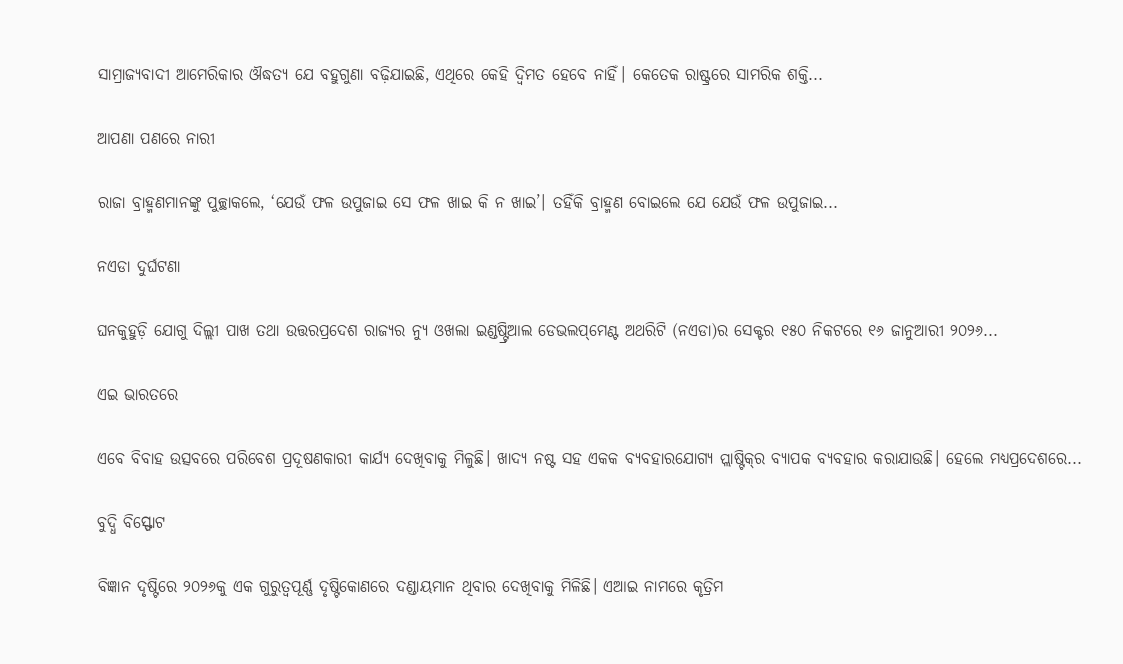ସାମ୍ରାଜ୍ୟବାଦୀ ଆମେରିକାର ଔଦ୍ଧତ୍ୟ ଯେ ବହୁଗୁଣା ବଢ଼ିଯାଇଛି, ଏଥିରେ କେହି ଦ୍ୱିମତ ହେବେ ନାହିଁ। କେତେକ ରାଷ୍ଟ୍ରରେ ସାମରିକ ଶକ୍ତି...

ଆପଣା ପଣରେ ନାରୀ

ରାଜା ବ୍ରାହ୍ମଣମାନଙ୍କୁ ପୁଚ୍ଛାକଲେ, ‘ଯେଉଁ ଫଳ ଉପୁଜାଇ ସେ ଫଳ ଖାଇ କି ନ ଖାଇ’। ତହିଁକି ବ୍ରାହ୍ମଣ ବୋଇଲେ ଯେ ଯେଉଁ ଫଳ ଉପୁଜାଇ...

ନଏଡା ଦୁର୍ଘଟଣା

ଘନକୁହୁଡ଼ି ଯୋଗୁ ଦିଲ୍ଲୀ ପାଖ ତଥା ଉତ୍ତରପ୍ରଦେଶ ରାଜ୍ୟର ନ୍ୟୁ ଓଖଲା ଇଣ୍ଡଷ୍ଟ୍ରିଆଲ ଡେଭଲପ୍‌ମେଣ୍ଟ ଅଥରିଟି (ନଏଡା)ର ସେକ୍ଟର ୧୫୦ ନିକଟରେ ୧୬ ଜାନୁଆରୀ ୨୦୨୬...

ଏଇ ଭାରତରେ

ଏବେ ବିବାହ ଉତ୍ସବରେ ପରିବେଶ ପ୍ରଦୂଷଣକାରୀ କାର୍ଯ୍ୟ ଦେଖିବାକୁ ମିଳୁଛି। ଖାଦ୍ୟ ନଷ୍ଟ ସହ ଏକକ ବ୍ୟବହାରଯୋଗ୍ୟ ପ୍ଲାଷ୍ଟିକ୍‌ର ବ୍ୟାପକ ବ୍ୟବହାର କରାଯାଉଛି। ହେଲେ ମଧ୍ୟପ୍ରଦେଶରେ...

ବୁଦ୍ଧି ବିସ୍ଫୋଟ

ବିଜ୍ଞାନ ଦୃଷ୍ଟିରେ ୨୦୨୬କୁ ଏକ ଗୁରୁତ୍ୱପୂର୍ଣ୍ଣ ଦୃଷ୍ଟିକୋଣରେ ଦଣ୍ଡାୟମାନ ଥିବାର ଦେଖିବାକୁ ମିଳିଛି। ଏଆଇ ନାମରେ କୃତ୍ରିମ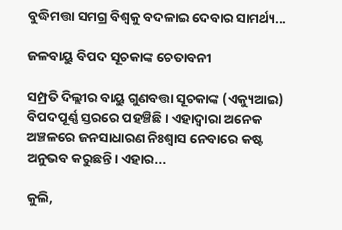ବୁଦ୍ଧିମତ୍ତା ସମଗ୍ର ବିଶ୍ୱକୁ ବଦଳାଇ ଦେବାର ସାମର୍ଥ୍ୟ...

ଜଳବାୟୁ ବିପଦ ସୂଚକାଙ୍କ ଚେତାବନୀ

ସମ୍ପ୍ରତି ଦିଲ୍ଲୀର ବାୟୁ ଗୁଣବତ୍ତା ସୂଚକାଙ୍କ (ଏକ୍ୟୁଆଇ) ବିପଦପୂର୍ଣ୍ଣ ସ୍ତରରେ ପହଞ୍ଚିଛି। ଏହାଦ୍ବାରା ଅନେକ ଅଞ୍ଚଳରେ ଜନସାଧାରଣ ନିଃଶ୍ବାସ ନେବାରେ କଷ୍ଟ ଅନୁଭବ କରୁଛନ୍ତି। ଏହାର...

କୁଲି,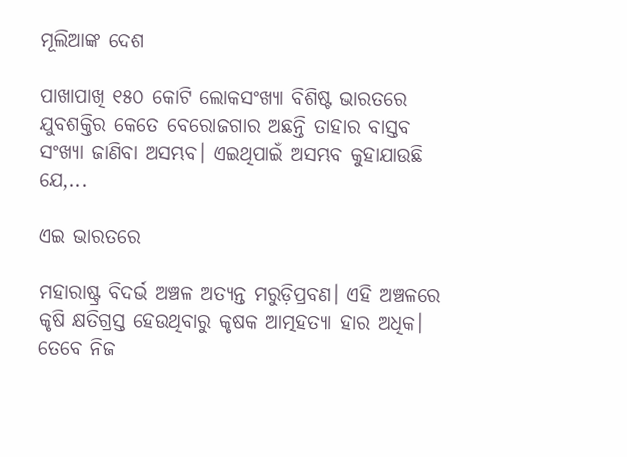ମୂଲିଆଙ୍କ ଦେଶ

ପାଖାପାଖି ୧୫୦ କୋଟି ଲୋକସଂଖ୍ୟା ବିଶିଷ୍ଟ ଭାରତରେ ଯୁବଶକ୍ତିର କେତେ ବେରୋଜଗାର ଅଛନ୍ତି ତାହାର ବାସ୍ତବ ସଂଖ୍ୟା ଜାଣିବା ଅସମ୍ଭବ। ଏଇଥିପାଇଁ ଅସମ୍ଭବ କୁହାଯାଉଛି ଯେ,...

ଏଇ ଭାରତରେ

ମହାରାଷ୍ଟ୍ର ବିଦର୍ଭ ଅଞ୍ଚଳ ଅତ୍ୟନ୍ତ ମରୁଡ଼ିପ୍ରବଣ। ଏହି ଅଞ୍ଚଳରେ କୃଷି କ୍ଷତିଗ୍ରସ୍ତ ହେଉଥିବାରୁ କୃଷକ ଆତ୍ମହତ୍ୟା ହାର ଅଧିକ। ତେବେ ନିଜ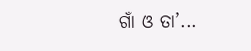ଗାଁ ଓ ତା’...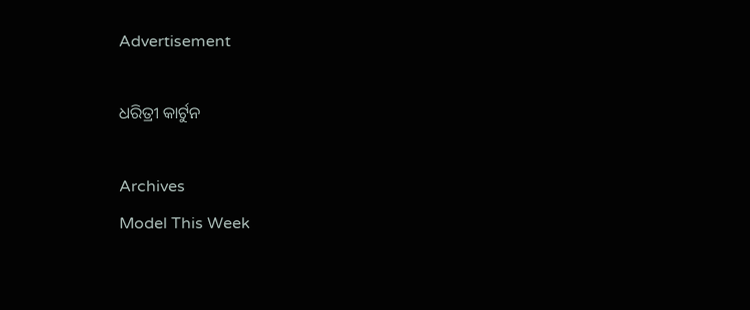Advertisement

ଧରିତ୍ରୀ କାର୍ଟୁନ

Archives
Model This Week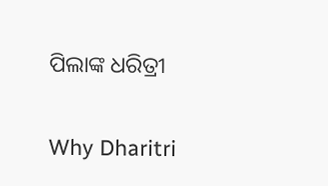ପିଲାଙ୍କ ଧରିତ୍ରୀ

Why Dharitri